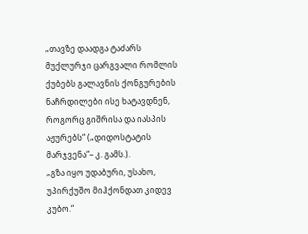„თავზე დაადგა ტაძარს მუქლურჯი ცარგვალი რომლის ქუბებს გალავნის ქონგურების ნაჩრდილები ისე ხატავდნენ, როგორც გიშრისა და იასპის აჟურებს“ („დიდოსტატის მარჯვენა“– კ. გამს.).
„გზა იყო უდაბური, უსახო, უპირქუშო მიჰქონდათ კიდევ კუბო.“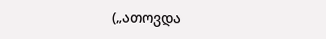(„ათოვდა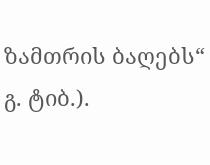ზამთრის ბაღებს“ გ. ტიბ.).